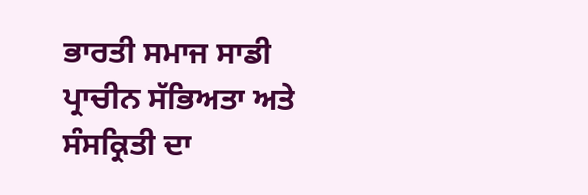ਭਾਰਤੀ ਸਮਾਜ ਸਾਡੀ ਪ੍ਰਾਚੀਨ ਸੱਭਿਅਤਾ ਅਤੇ ਸੰਸਕ੍ਰਿਤੀ ਦਾ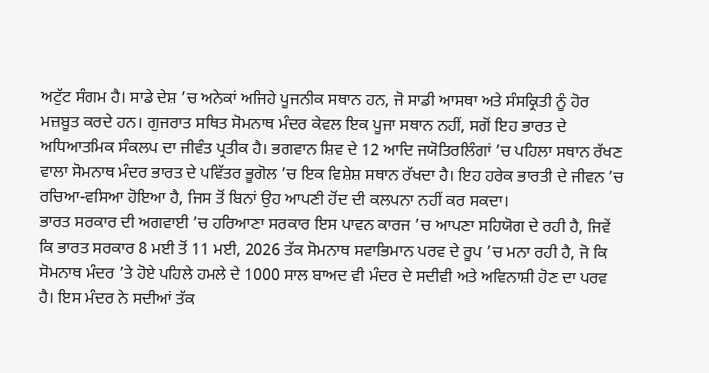ਅਟੁੱਟ ਸੰਗਮ ਹੈ। ਸਾਡੇ ਦੇਸ਼ ’ਚ ਅਨੇਕਾਂ ਅਜਿਹੇ ਪੂਜਨੀਕ ਸਥਾਨ ਹਨ, ਜੋ ਸਾਡੀ ਆਸਥਾ ਅਤੇ ਸੰਸਕ੍ਰਿਤੀ ਨੂੰ ਹੋਰ ਮਜ਼ਬੂਤ ਕਰਦੇ ਹਨ। ਗੁਜਰਾਤ ਸਥਿਤ ਸੋਮਨਾਥ ਮੰਦਰ ਕੇਵਲ ਇਕ ਪੂਜਾ ਸਥਾਨ ਨਹੀਂ, ਸਗੋਂ ਇਹ ਭਾਰਤ ਦੇ ਅਧਿਆਤਮਿਕ ਸੰਕਲਪ ਦਾ ਜੀਵੰਤ ਪ੍ਰਤੀਕ ਹੈ। ਭਗਵਾਨ ਸ਼ਿਵ ਦੇ 12 ਆਦਿ ਜਯੋਤਿਰਲਿੰਗਾਂ ’ਚ ਪਹਿਲਾ ਸਥਾਨ ਰੱਖਣ ਵਾਲਾ ਸੋਮਨਾਥ ਮੰਦਰ ਭਾਰਤ ਦੇ ਪਵਿੱਤਰ ਭੂਗੋਲ ’ਚ ਇਕ ਵਿਸ਼ੇਸ਼ ਸਥਾਨ ਰੱਖਦਾ ਹੈ। ਇਹ ਹਰੇਕ ਭਾਰਤੀ ਦੇ ਜੀਵਨ ’ਚ ਰਚਿਆ-ਵਸਿਆ ਹੋਇਆ ਹੈ, ਜਿਸ ਤੋਂ ਬਿਨਾਂ ਉਹ ਆਪਣੀ ਹੋਂਦ ਦੀ ਕਲਪਨਾ ਨਹੀਂ ਕਰ ਸਕਦਾ।
ਭਾਰਤ ਸਰਕਾਰ ਦੀ ਅਗਵਾਈ ’ਚ ਹਰਿਆਣਾ ਸਰਕਾਰ ਇਸ ਪਾਵਨ ਕਾਰਜ ’ਚ ਆਪਣਾ ਸਹਿਯੋਗ ਦੇ ਰਹੀ ਹੈ, ਜਿਵੇਂ ਕਿ ਭਾਰਤ ਸਰਕਾਰ 8 ਮਈ ਤੋਂ 11 ਮਈ, 2026 ਤੱਕ ਸੋਮਨਾਥ ਸਵਾਭਿਮਾਨ ਪਰਵ ਦੇ ਰੂਪ ’ਚ ਮਨਾ ਰਹੀ ਹੈ, ਜੋ ਕਿ ਸੋਮਨਾਥ ਮੰਦਰ ’ਤੇ ਹੋਏ ਪਹਿਲੇ ਹਮਲੇ ਦੇ 1000 ਸਾਲ ਬਾਅਦ ਵੀ ਮੰਦਰ ਦੇ ਸਦੀਵੀ ਅਤੇ ਅਵਿਨਾਸ਼ੀ ਹੋਣ ਦਾ ਪਰਵ ਹੈ। ਇਸ ਮੰਦਰ ਨੇ ਸਦੀਆਂ ਤੱਕ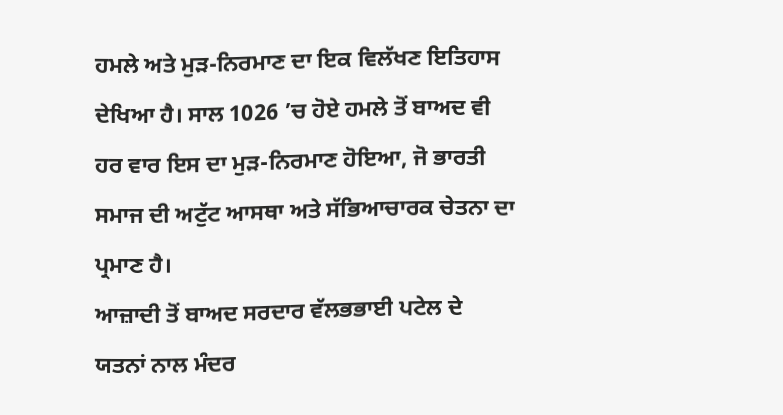ਹਮਲੇ ਅਤੇ ਮੁੜ-ਨਿਰਮਾਣ ਦਾ ਇਕ ਵਿਲੱਖਣ ਇਤਿਹਾਸ ਦੇਖਿਆ ਹੈ। ਸਾਲ 1026 ’ਚ ਹੋਏ ਹਮਲੇ ਤੋਂ ਬਾਅਦ ਵੀ ਹਰ ਵਾਰ ਇਸ ਦਾ ਮੁੜ-ਨਿਰਮਾਣ ਹੋਇਆ, ਜੋ ਭਾਰਤੀ ਸਮਾਜ ਦੀ ਅਟੁੱਟ ਆਸਥਾ ਅਤੇ ਸੱਭਿਆਚਾਰਕ ਚੇਤਨਾ ਦਾ ਪ੍ਰਮਾਣ ਹੈ।
ਆਜ਼ਾਦੀ ਤੋਂ ਬਾਅਦ ਸਰਦਾਰ ਵੱਲਭਭਾਈ ਪਟੇਲ ਦੇ ਯਤਨਾਂ ਨਾਲ ਮੰਦਰ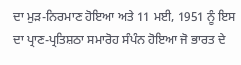ਦਾ ਮੁੜ-ਨਿਰਮਾਣ ਹੋਇਆ ਅਤੇ 11 ਮਈ, 1951 ਨੂੰ ਇਸ ਦਾ ਪ੍ਰਾਣ-ਪ੍ਰਤਿਸ਼ਠਾ ਸਮਾਰੋਹ ਸੰਪੰਨ ਹੋਇਆ ਜੋ ਭਾਰਤ ਦੇ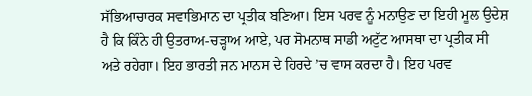ਸੱਭਿਆਚਾਰਕ ਸਵਾਭਿਮਾਨ ਦਾ ਪ੍ਰਤੀਕ ਬਣਿਆ। ਇਸ ਪਰਵ ਨੂੰ ਮਨਾਉਣ ਦਾ ਇਹੀ ਮੂਲ ਉਦੇਸ਼ ਹੈ ਕਿ ਕਿੰਨੇ ਹੀ ਉਤਰਾਅ-ਚੜ੍ਹਾਅ ਆਏ, ਪਰ ਸੋਮਨਾਥ ਸਾਡੀ ਅਟੁੱਟ ਆਸਥਾ ਦਾ ਪ੍ਰਤੀਕ ਸੀ ਅਤੇ ਰਹੇਗਾ। ਇਹ ਭਾਰਤੀ ਜਨ ਮਾਨਸ ਦੇ ਹਿਰਦੇ ’ਚ ਵਾਸ ਕਰਦਾ ਹੈ। ਇਹ ਪਰਵ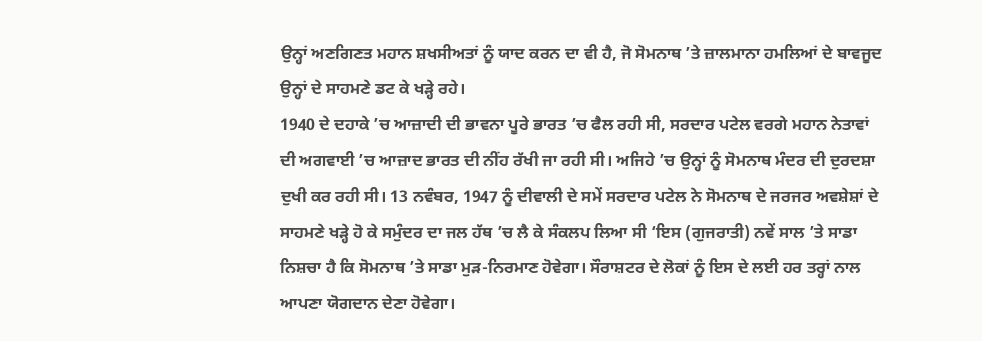ਉਨ੍ਹਾਂ ਅਣਗਿਣਤ ਮਹਾਨ ਸ਼ਖਸੀਅਤਾਂ ਨੂੰ ਯਾਦ ਕਰਨ ਦਾ ਵੀ ਹੈ, ਜੋ ਸੋਮਨਾਥ ’ਤੇ ਜ਼ਾਲਮਾਨਾ ਹਮਲਿਆਂ ਦੇ ਬਾਵਜੂਦ ਉਨ੍ਹਾਂ ਦੇ ਸਾਹਮਣੇ ਡਟ ਕੇ ਖੜ੍ਹੇ ਰਹੇ।
1940 ਦੇ ਦਹਾਕੇ ’ਚ ਆਜ਼ਾਦੀ ਦੀ ਭਾਵਨਾ ਪੂਰੇ ਭਾਰਤ ’ਚ ਫੈਲ ਰਹੀ ਸੀ, ਸਰਦਾਰ ਪਟੇਲ ਵਰਗੇ ਮਹਾਨ ਨੇਤਾਵਾਂ ਦੀ ਅਗਵਾਈ ’ਚ ਆਜ਼ਾਦ ਭਾਰਤ ਦੀ ਨੀਂਹ ਰੱਖੀ ਜਾ ਰਹੀ ਸੀ। ਅਜਿਹੇ ’ਚ ਉਨ੍ਹਾਂ ਨੂੰ ਸੋਮਨਾਥ ਮੰਦਰ ਦੀ ਦੁਰਦਸ਼ਾ ਦੁਖੀ ਕਰ ਰਹੀ ਸੀ। 13 ਨਵੰਬਰ, 1947 ਨੂੰ ਦੀਵਾਲੀ ਦੇ ਸਮੇਂ ਸਰਦਾਰ ਪਟੇਲ ਨੇ ਸੋਮਨਾਥ ਦੇ ਜਰਜਰ ਅਵਸ਼ੇਸ਼ਾਂ ਦੇ ਸਾਹਮਣੇ ਖੜ੍ਹੇ ਹੋ ਕੇ ਸਮੁੰਦਰ ਦਾ ਜਲ ਹੱਥ ’ਚ ਲੈ ਕੇ ਸੰਕਲਪ ਲਿਆ ਸੀ ‘ਇਸ (ਗੁਜਰਾਤੀ) ਨਵੇਂ ਸਾਲ ’ਤੇ ਸਾਡਾ ਨਿਸ਼ਚਾ ਹੈ ਕਿ ਸੋਮਨਾਥ ’ਤੇ ਸਾਡਾ ਮੁੜ-ਨਿਰਮਾਣ ਹੋਵੇਗਾ। ਸੌਰਾਸ਼ਟਰ ਦੇ ਲੋਕਾਂ ਨੂੰ ਇਸ ਦੇ ਲਈ ਹਰ ਤਰ੍ਹਾਂ ਨਾਲ ਆਪਣਾ ਯੋਗਦਾਨ ਦੇਣਾ ਹੋਵੇਗਾ।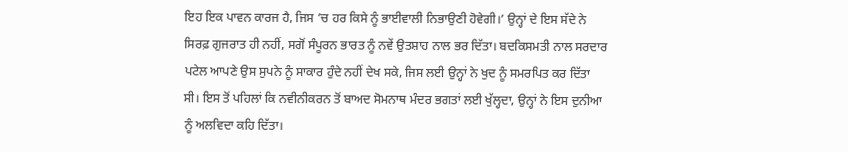ਇਹ ਇਕ ਪਾਵਨ ਕਾਰਜ ਹੈ, ਜਿਸ ’ਚ ਹਰ ਕਿਸੇ ਨੂੰ ਭਾਈਵਾਲੀ ਨਿਭਾਉਣੀ ਹੋਵੇਗੀ।’ ਉਨ੍ਹਾਂ ਦੇ ਇਸ ਸੱਦੇ ਨੇ ਸਿਰਫ਼ ਗੁਜਰਾਤ ਹੀ ਨਹੀਂ, ਸਗੋਂ ਸੰਪੂਰਨ ਭਾਰਤ ਨੂੰ ਨਵੇਂ ਉਤਸ਼ਾਹ ਨਾਲ ਭਰ ਦਿੱਤਾ। ਬਦਕਿਸਮਤੀ ਨਾਲ ਸਰਦਾਰ ਪਟੇਲ ਆਪਣੇ ਉਸ ਸੁਪਨੇ ਨੂੰ ਸਾਕਾਰ ਹੁੰਦੇ ਨਹੀਂ ਦੇਖ ਸਕੇ, ਜਿਸ ਲਈ ਉਨ੍ਹਾਂ ਨੇ ਖੁਦ ਨੂੰ ਸਮਰਪਿਤ ਕਰ ਦਿੱਤਾ ਸੀ। ਇਸ ਤੋਂ ਪਹਿਲਾਂ ਕਿ ਨਵੀਨੀਕਰਨ ਤੋਂ ਬਾਅਦ ਸੋਮਨਾਥ ਮੰਦਰ ਭਗਤਾਂ ਲਈ ਖੁੱਲ੍ਹਦਾ, ਉਨ੍ਹਾਂ ਨੇ ਇਸ ਦੁਨੀਆ ਨੂੰ ਅਲਵਿਦਾ ਕਹਿ ਦਿੱਤਾ।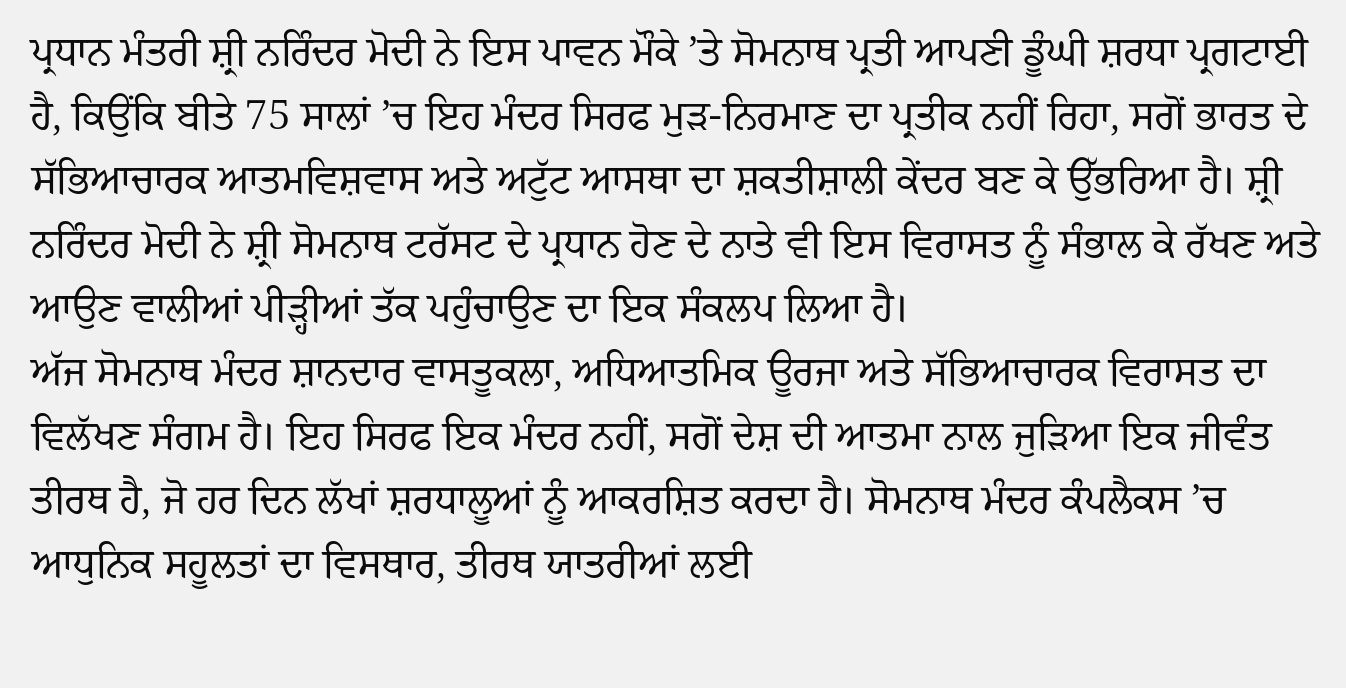ਪ੍ਰਧਾਨ ਮੰਤਰੀ ਸ਼੍ਰੀ ਨਰਿੰਦਰ ਮੋਦੀ ਨੇ ਇਸ ਪਾਵਨ ਮੌਕੇ ’ਤੇ ਸੋਮਨਾਥ ਪ੍ਰਤੀ ਆਪਣੀ ਡੂੰਘੀ ਸ਼ਰਧਾ ਪ੍ਰਗਟਾਈ ਹੈ, ਕਿਉਂਕਿ ਬੀਤੇ 75 ਸਾਲਾਂ ’ਚ ਇਹ ਮੰਦਰ ਸਿਰਫ ਮੁੜ-ਨਿਰਮਾਣ ਦਾ ਪ੍ਰਤੀਕ ਨਹੀਂ ਰਿਹਾ, ਸਗੋਂ ਭਾਰਤ ਦੇ ਸੱਭਿਆਚਾਰਕ ਆਤਮਵਿਸ਼ਵਾਸ ਅਤੇ ਅਟੁੱਟ ਆਸਥਾ ਦਾ ਸ਼ਕਤੀਸ਼ਾਲੀ ਕੇਂਦਰ ਬਣ ਕੇ ਉੱਭਰਿਆ ਹੈ। ਸ਼੍ਰੀ ਨਰਿੰਦਰ ਮੋਦੀ ਨੇ ਸ਼੍ਰੀ ਸੋਮਨਾਥ ਟਰੱਸਟ ਦੇ ਪ੍ਰਧਾਨ ਹੋਣ ਦੇ ਨਾਤੇ ਵੀ ਇਸ ਵਿਰਾਸਤ ਨੂੰ ਸੰਭਾਲ ਕੇ ਰੱਖਣ ਅਤੇ ਆਉਣ ਵਾਲੀਆਂ ਪੀੜ੍ਹੀਆਂ ਤੱਕ ਪਹੁੰਚਾਉਣ ਦਾ ਇਕ ਸੰਕਲਪ ਲਿਆ ਹੈ।
ਅੱਜ ਸੋਮਨਾਥ ਮੰਦਰ ਸ਼ਾਨਦਾਰ ਵਾਸਤੂਕਲਾ, ਅਧਿਆਤਮਿਕ ਊਰਜਾ ਅਤੇ ਸੱਭਿਆਚਾਰਕ ਵਿਰਾਸਤ ਦਾ ਵਿਲੱਖਣ ਸੰਗਮ ਹੈ। ਇਹ ਸਿਰਫ ਇਕ ਮੰਦਰ ਨਹੀਂ, ਸਗੋਂ ਦੇਸ਼ ਦੀ ਆਤਮਾ ਨਾਲ ਜੁੜਿਆ ਇਕ ਜੀਵੰਤ ਤੀਰਥ ਹੈ, ਜੋ ਹਰ ਦਿਨ ਲੱਖਾਂ ਸ਼ਰਧਾਲੂਆਂ ਨੂੰ ਆਕਰਸ਼ਿਤ ਕਰਦਾ ਹੈ। ਸੋਮਨਾਥ ਮੰਦਰ ਕੰਪਲੈਕਸ ’ਚ ਆਧੁਨਿਕ ਸਹੂਲਤਾਂ ਦਾ ਵਿਸਥਾਰ, ਤੀਰਥ ਯਾਤਰੀਆਂ ਲਈ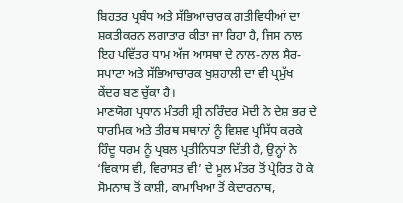ਬਿਹਤਰ ਪ੍ਰਬੰਧ ਅਤੇ ਸੱਭਿਆਚਾਰਕ ਗਤੀਵਿਧੀਆਂ ਦਾ ਸ਼ਕਤੀਕਰਨ ਲਗਾਤਾਰ ਕੀਤਾ ਜਾ ਰਿਹਾ ਹੈ, ਜਿਸ ਨਾਲ ਇਹ ਪਵਿੱਤਰ ਧਾਮ ਅੱਜ ਆਸਥਾ ਦੇ ਨਾਲ-ਨਾਲ ਸੈਰ-ਸਪਾਟਾ ਅਤੇ ਸੱਭਿਆਚਾਰਕ ਖੁਸ਼ਹਾਲੀ ਦਾ ਵੀ ਪ੍ਰਮੁੱਖ ਕੇਂਦਰ ਬਣ ਚੁੱਕਾ ਹੈ।
ਮਾਣਯੋਗ ਪ੍ਰਧਾਨ ਮੰਤਰੀ ਸ਼੍ਰੀ ਨਰਿੰਦਰ ਮੋਦੀ ਨੇ ਦੇਸ਼ ਭਰ ਦੇ ਧਾਰਮਿਕ ਅਤੇ ਤੀਰਥ ਸਥਾਨਾਂ ਨੂੰ ਵਿਸ਼ਵ ਪ੍ਰਸਿੱਧ ਕਰਕੇ ਹਿੰਦੂ ਧਰਮ ਨੂੰ ਪ੍ਰਬਲ ਪ੍ਰਤੀਨਿਧਤਾ ਦਿੱਤੀ ਹੈ, ਉਨ੍ਹਾਂ ਨੇ ‘ਵਿਕਾਸ ਵੀ, ਵਿਰਾਸਤ ਵੀ’ ਦੇ ਮੂਲ ਮੰਤਰ ਤੋਂ ਪ੍ਰੇਰਿਤ ਹੋ ਕੇ ਸੋਮਨਾਥ ਤੋਂ ਕਾਸ਼ੀ, ਕਾਮਾਖਿਆ ਤੋਂ ਕੇਦਾਰਨਾਥ,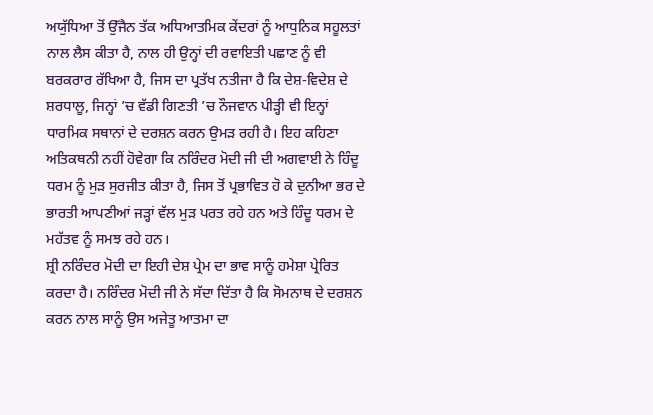ਅਯੁੱਧਿਆ ਤੋਂ ਉੱਜੈਨ ਤੱਕ ਅਧਿਆਤਮਿਕ ਕੇਂਦਰਾਂ ਨੂੰ ਆਧੁਨਿਕ ਸਹੂਲਤਾਂ ਨਾਲ ਲੈਸ ਕੀਤਾ ਹੈ, ਨਾਲ ਹੀ ਉਨ੍ਹਾਂ ਦੀ ਰਵਾਇਤੀ ਪਛਾਣ ਨੂੰ ਵੀ ਬਰਕਰਾਰ ਰੱਖਿਆ ਹੈ, ਜਿਸ ਦਾ ਪ੍ਰਤੱਖ ਨਤੀਜਾ ਹੈ ਕਿ ਦੇਸ਼-ਵਿਦੇਸ਼ ਦੇ ਸ਼ਰਧਾਲੂ, ਜਿਨ੍ਹਾਂ ’ਚ ਵੱਡੀ ਗਿਣਤੀ ’ਚ ਨੌਜਵਾਨ ਪੀੜ੍ਹੀ ਵੀ ਇਨ੍ਹਾਂ ਧਾਰਮਿਕ ਸਥਾਨਾਂ ਦੇ ਦਰਸ਼ਨ ਕਰਨ ਉਮੜ ਰਹੀ ਹੈ। ਇਹ ਕਹਿਣਾ ਅਤਿਕਥਨੀ ਨਹੀਂ ਹੋਵੇਗਾ ਕਿ ਨਰਿੰਦਰ ਮੋਦੀ ਜੀ ਦੀ ਅਗਵਾਈ ਨੇ ਹਿੰਦੂ ਧਰਮ ਨੂੰ ਮੁੜ ਸੁਰਜੀਤ ਕੀਤਾ ਹੈ, ਜਿਸ ਤੋਂ ਪ੍ਰਭਾਵਿਤ ਹੋ ਕੇ ਦੁਨੀਆ ਭਰ ਦੇ ਭਾਰਤੀ ਆਪਣੀਆਂ ਜੜ੍ਹਾਂ ਵੱਲ ਮੁੜ ਪਰਤ ਰਹੇ ਹਨ ਅਤੇ ਹਿੰਦੂ ਧਰਮ ਦੇ ਮਹੱਤਵ ਨੂੰ ਸਮਝ ਰਹੇ ਹਨ।
ਸ਼੍ਰੀ ਨਰਿੰਦਰ ਮੋਦੀ ਦਾ ਇਹੀ ਦੇਸ਼ ਪ੍ਰੇਮ ਦਾ ਭਾਵ ਸਾਨੂੰ ਹਮੇਸ਼ਾ ਪ੍ਰੇਰਿਤ ਕਰਦਾ ਹੈ। ਨਰਿੰਦਰ ਮੋਦੀ ਜੀ ਨੇ ਸੱਦਾ ਦਿੱਤਾ ਹੈ ਕਿ ਸੋਮਨਾਥ ਦੇ ਦਰਸ਼ਨ ਕਰਨ ਨਾਲ ਸਾਨੂੰ ਉਸ ਅਜੇਤੂ ਆਤਮਾ ਦਾ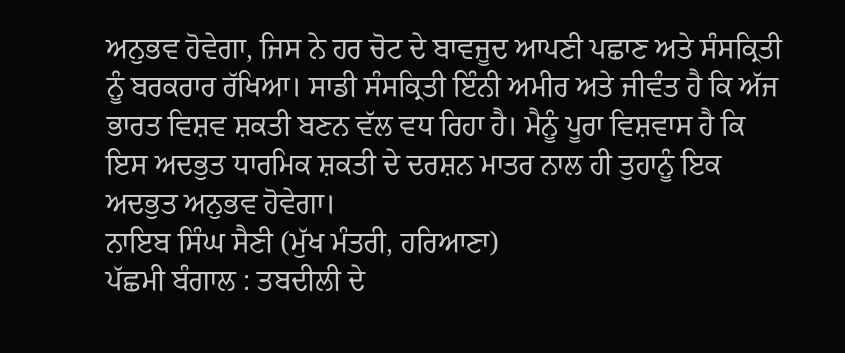ਅਨੁਭਵ ਹੋਵੇਗਾ, ਜਿਸ ਨੇ ਹਰ ਚੋਟ ਦੇ ਬਾਵਜੂਦ ਆਪਣੀ ਪਛਾਣ ਅਤੇ ਸੰਸਕ੍ਰਿਤੀ ਨੂੰ ਬਰਕਰਾਰ ਰੱਖਿਆ। ਸਾਡੀ ਸੰਸਕ੍ਰਿਤੀ ਇੰਨੀ ਅਮੀਰ ਅਤੇ ਜੀਵੰਤ ਹੈ ਕਿ ਅੱਜ ਭਾਰਤ ਵਿਸ਼ਵ ਸ਼ਕਤੀ ਬਣਨ ਵੱਲ ਵਧ ਰਿਹਾ ਹੈ। ਮੈਨੂੰ ਪੂਰਾ ਵਿਸ਼ਵਾਸ ਹੈ ਕਿ ਇਸ ਅਦਭੁਤ ਧਾਰਮਿਕ ਸ਼ਕਤੀ ਦੇ ਦਰਸ਼ਨ ਮਾਤਰ ਨਾਲ ਹੀ ਤੁਹਾਨੂੰ ਇਕ ਅਦਭੁਤ ਅਨੁਭਵ ਹੋਵੇਗਾ।
ਨਾਇਬ ਸਿੰਘ ਸੈਣੀ (ਮੁੱਖ ਮੰਤਰੀ, ਹਰਿਆਣਾ)
ਪੱਛਮੀ ਬੰਗਾਲ : ਤਬਦੀਲੀ ਦੇ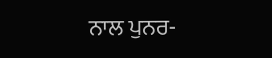ਨਾਲ ਪੁਨਰ-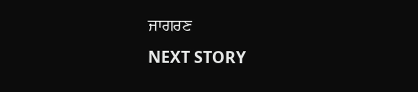ਜਾਗਰਣ
NEXT STORY